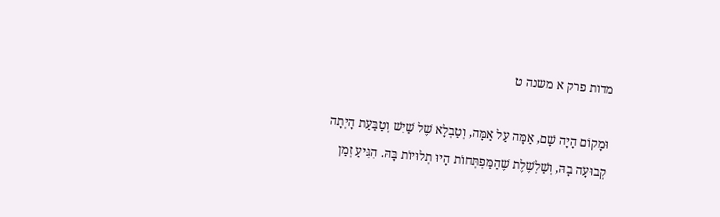מדות פרק א משנה ט

וּמָקוֹם הָיָה שָׁם, אַמָּה עַל אַמָּה, וְטַבְלָא שֶׁל שַׁיִשׁ וְטַבַּעַת הָיְתָה קְבוּעָה בָהּ, וְשַׁלְשֶׁלֶת שֶׁהַמַּפְתְּחוֹת הָיוּ תְלוּיוֹת בָּהּ. הִגִּיעַ זְמַן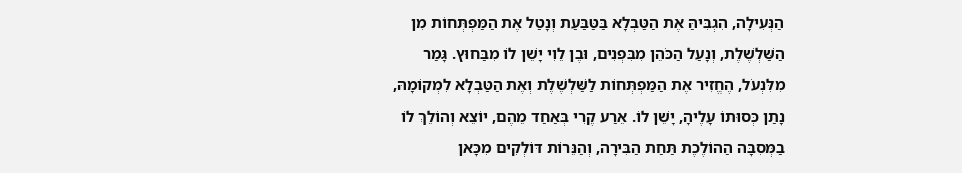הַנְּעִילָה, הִגְבִּיהַּ אֶת הַטַּבְלָא בַּטַּבַּעַת וְנָטַל אֶת הַמַּפְתְּחוֹת מִן הַשַּׁלְשֶׁלֶת, וְנָעַל הַכֹּהֵן מִבִּפְנִים, וּבֶן לֵוִי יָשֵׁן לוֹ מִבַּחוּץ. גָּמַר מִלִּנְעֹל, הֶחֱזִיר אֶת הַמַּפְתְּחוֹת לַשַּׁלְשֶׁלֶת וְאֶת הַטַּבְלָא לִמְקוֹמָהּ, נָתַן כְּסוּתוֹ עָלֶיהָ, יָשֵׁן לוֹ. אֵרַע קֶרִי בְּאַחַד מֵהֶם, יוֹצֵא וְהוֹלֵךְ לוֹ בַמְּסִבָּה הַהוֹלֶכֶת תַּחַת הַבִּירָה, וְהַנֵּרוֹת דּוֹלְקִים מִכָּאן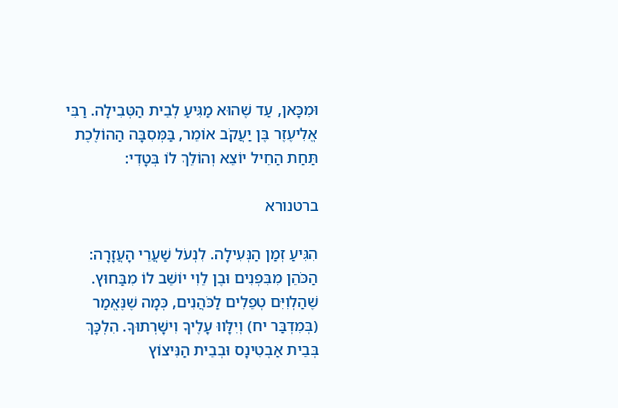וּמִכָּאן, עַד שֶׁהוּא מַגִּיעַ לְבֵית הַטְּבִילָה. רַבִּי אֱלִיעֶזֶר בֶּן יַעֲקֹב אוֹמֵר, בַּמְּסִבָּה הַהוֹלֶכֶת תַּחַת הַחֵיל יוֹצֵא וְהוֹלֵךְ לוֹ בְּטָדִי:

ברטנורא

הִגִּיעַ זְמַן הַנְּעִילָה. לִנְעֹל שַׁעֲרֵי הָעֲזָרָה: הַכֹּהֵן מִבִּפְנִים וּבֶן לֵוִי יוֹשֵׁב לוֹ מִבַּחוּץ. שֶׁהַלְוִיִּם טְפֵלִים לַכֹּהֲנִים, כְּמָה שֶׁנֶּאֱמַר (בְּמִדְבַּר יח) וְיִלָּווּ עָלֶיךָ וִישָׁרְתוּךָ. הִלְכָּךְ בְּבֵית אַבְטִינָס וּבְבֵית הַנִּיצוֹץ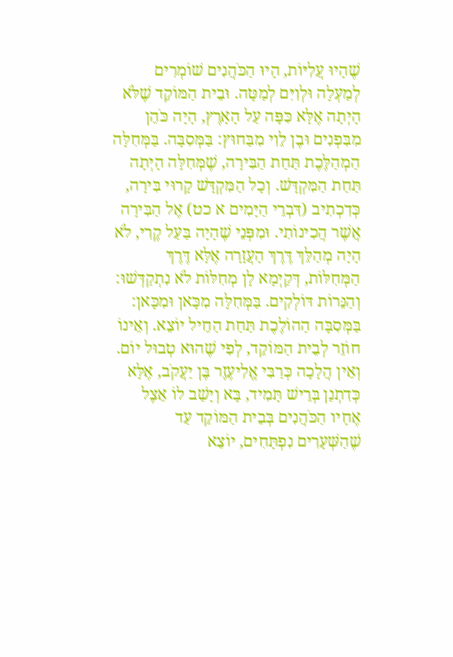שֶׁהָיוּ עֲלִיּוֹת, הָיוּ הַכֹּהֲנִים שׁוֹמְרִים לְמַעְלָה וּלְוִיִּם לְמַטָּה. וּבֵית הַמּוֹקֵד שֶׁלֹּא הָיְתָה אֶלָּא כִּפָּה עַל הָאָרֶץ, הָיָה כֹּהֵן מִבִּפְנִים וּבֶן לֵוִי מִבַּחוּץ: בַּמְּסִבָּה. בַּמְּחִלָּה הַמְהַלֶּכֶת תַּחַת הַבִּירָה, שֶׁמְּחִלָּה הָיְתָה תַּחַת הַמִּקְדָּשׁ. וְכָל הַמִּקְדָּשׁ קָרוּי בִּירָה, כְּדִכְתִיב (דִּבְרֵי הַיָּמִים א כט) אֶל הַבִּירָה אֲשֶׁר הֲכִינוֹתִי. וּמִפְּנֵי שֶׁהָיָה בַּעַל קֶרִי, לֹא הָיָה מְהַלֵּךְ דֶּרֶךְ הָעֲזָרָה אֶלָּא דֶּרֶךְ הַמְּחִלּוֹת, דְּקַיְמָא לָן מְחִלּוֹת לֹא נִתְקַדְּשׁוּ: וְהַנֵּרוֹת דּוֹלְקִים. בַּמְּחִלָּה מִכָּאן וּמִכָּאן: בַּמְּסִבָּה הַהוֹלֶכֶת תַּחַת הַחֵיל יוֹצֵא. וְאֵינוֹ חוֹזֵר לְבֵית הַמּוֹקֵד, לְפִי שֶׁהוּא טְבוּל יוֹם. וְאֵין הֲלָכָה כְּרַבִּי אֱלִיעֶזֶר בֶּן יַעֲקֹב, אֶלָּא כְּדִתְנַן בְּרֵישׁ תָּמִיד, בָּא וְיָשַׁב לוֹ אֵצֶל אֶחָיו הַכֹּהֲנִים בְּבֵית הַמּוֹקֵד עַד שֶׁהַשְּׁעָרִים נִפְתָּחִים, יוֹצֵא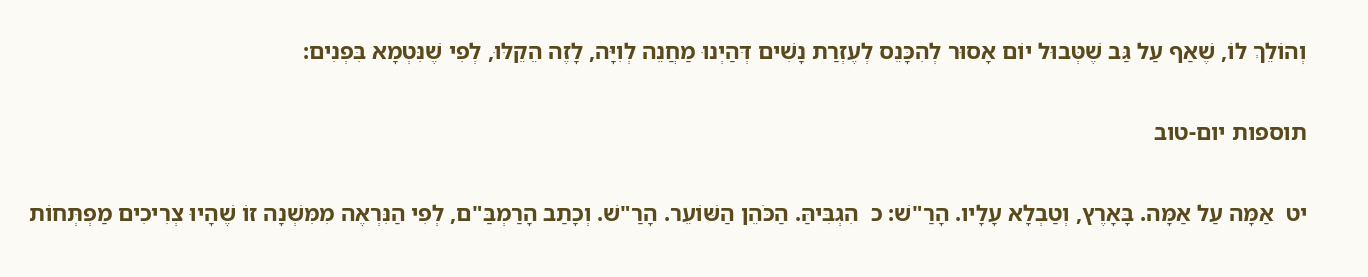וְהוֹלֵךְ לוֹ, שֶׁאַף עַל גַּב שֶׁטְּבוּל יוֹם אָסוּר לְהִכָּנֵס לְעֶזְרַת נָשִׁים דְּהַיְנוּ מַחֲנֵה לְוִיָּה, לָזֶה הֵקֵלּוּ, לְפִי שֶׁנִּטְמָא בִּפְנִים:

תוספות יום-טוב

יט  אַמָּה עַל אַמָּה. בָּאָרֶץ, וְטַבְלָא עָלָיו. הָרַ"שׁ: כ  הִגְבִּיהַּ. הַכֹּהֵן הַשּׁוֹעֵר. הָרַ"שׁ. וְכָתַב הָרַמְבַּ"ם, לְפִי הַנִּרְאֶה מִמִּשְׁנָה זוֹ שֶׁהָיוּ צְרִיכִים מַפְתְּחוֹת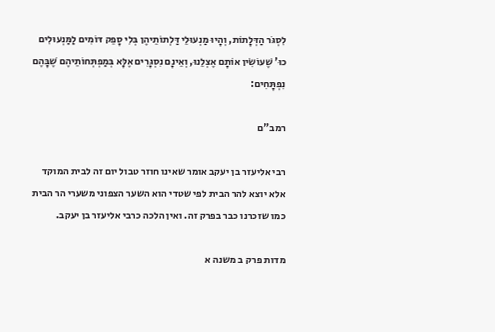לִסְגֹּר הַדְּלָתוֹת, וְהָיוּ מַנְעוּלֵי דַּלְתוֹתֵיהֶן בְּלִי סָפֵק דּוֹמִים לַמַּנְעוּלִים כוּ' שֶׁעוֹשִׂין אוֹתָם אֶצְלֵנוּ, וְאֵינָם נִסְגָּרִים אֶלָּא בְּמַפְתְּחוֹתֵיהֶם שֶׁבָּהֶם נִפְתָּחִים:

רמב"ם

רבי אליעזר בן יעקב אומר שאינו חוזר טבול יום זה לבית המוקד אלא יוצא להר הבית לפי שטדי הוא השער הצפוני משערי הר הבית כמו שזכרנו כבר בפרק זה. ואין הלכה כרבי אליעזר בן יעקב.

מדות פרק ב משנה א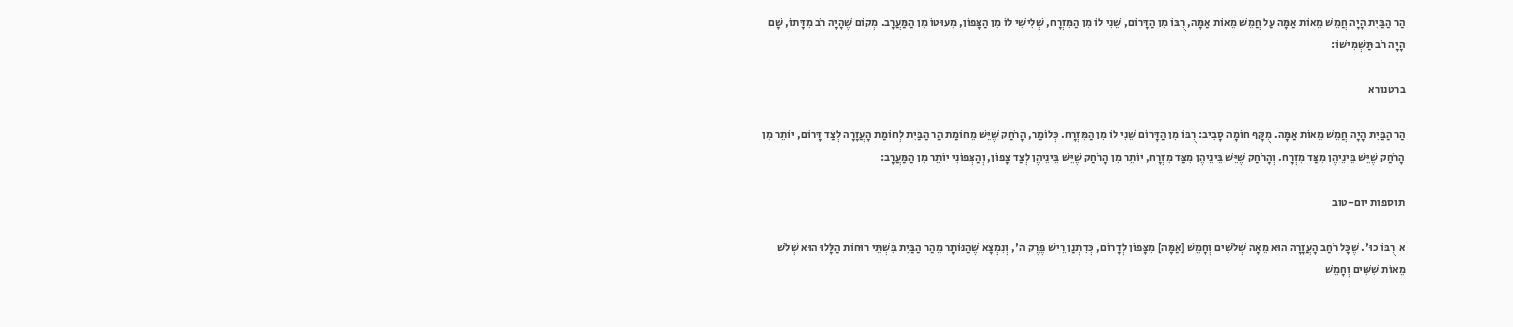הַר הַבַּיִת הָיָה חֲמֵשׁ מֵאוֹת אַמָּה עַל חֲמֵשׁ מֵאוֹת אַמָּה, רֻבּוֹ מִן הַדָּרוֹם, שֵׁנִי לוֹ מִן הַמִּזְרָח, שְׁלִישִׁי לוֹ מִן הַצָּפוֹן, מִעוּטוֹ מִן הַמַּעֲרָב. מְקוֹם שֶׁהָיָה רֹב מִדָּתוֹ, שָׁם הָיָה רֹב תַּשְׁמִישׁוֹ:

ברטנורא

הַר הַבַּיִת הָיָה חֲמֵשׁ מֵאוֹת אַמָּה. מֻקָּף חוֹמָה סָבִיב: רֻבּוֹ מִן הַדָּרוֹם שֵׁנִי לוֹ מִן הַמִּזְרָח. כְּלוֹמַר, הָרֹחַק שֶׁיֵּשׁ מֵחוֹמַת הַר הַבַּיִת לְחוֹמַת הָעֲזָרָה לְצַד דָּרוֹם, יוֹתֵר מִן הָרֹחַק שֶׁיֵּשׁ בֵּינֵיהֶן מִצַּד מִזְרָח. וְהָרֹחַק שֶׁיֵּשׁ בֵּינֵיהֶן מִצַּד מִזְרָח, יוֹתֵר מִן הָרֹחַק שֶׁיֵּשׁ בֵּינֵיהֶן לְצַד צָפוֹן, וְהַצְּפוֹנִי יוֹתֵר מִן הַמַּעֲרָב:

תוספות יום-טוב

א  רֻבּוֹ כוּ'. שֶׁכָּל רֹחַב הָעֲזָרָה הוּא מֵאָה שְׁלֹשִׁים וְחָמֵשׁ [אַמָּה] מִצָּפוֹן לְדָרוֹם, כְּדִתְנַן רֵישׁ פֶּרֶק ה', וְנִמְצָא שֶׁהַנּוֹתָר מֵהַר הַבַּיִת בִּשְׁתֵּי רוּחוֹת הַלָּלוּ הוּא שְׁלֹשׁ מֵאוֹת שִׁשִּׁים וְחָמֵשׁ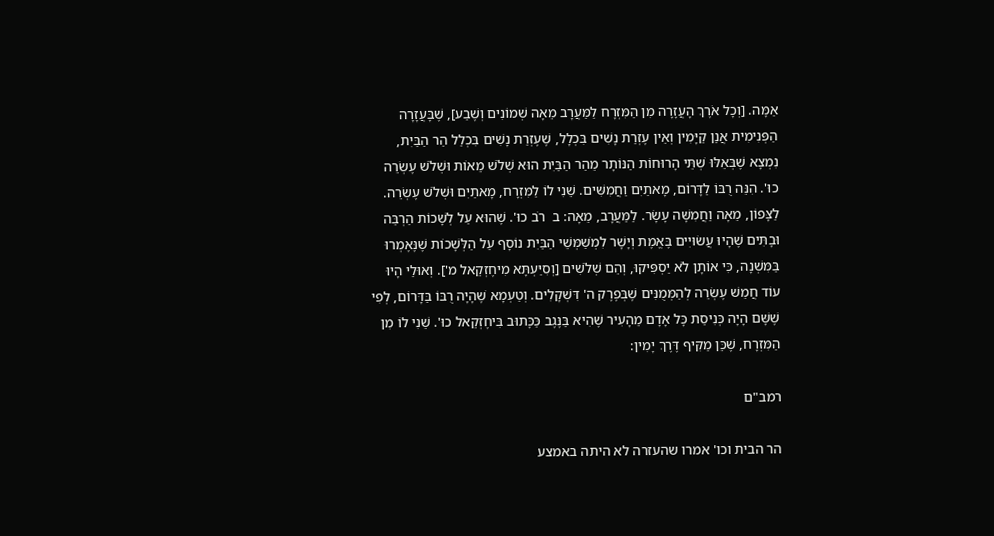אַמָּה. [וְכָל אֹרֶךְ הָעֲזָרָה מִן הַמִּזְרָח לַמַּעֲרָב מֵאָה שְׁמוֹנִים וְשֶׁבַע], שֶׁבָּעֲזָרָה הַפְּנִימִית אֲנַן קַיָּמִין וְאֵין עֶזְרַת נָשִׁים בִּכְלָל, שֶׁעֶזְרַת נָשִׁים בִּכְלַל הַר הַבַּיִת, נִמְצָא שֶׁבְּאֵלּוּ שְׁתֵּי הָרוּחוֹת הַנּוֹתָר מֵהַר הַבַּיִת הוּא שְׁלֹשׁ מֵאוֹת וּשְׁלֹשׁ עֶשְׂרֵה כוּ'. הִנֵּה רֻבּוֹ לַדָּרוֹם, מָאתַיִם וַחֲמִשִּׁים. שֵׁנִי לוֹ לַמִּזְרָח, מָאתַיִם וּשְׁלֹשׁ עֶשְׂרֵה. לַצָּפוֹן, מֵאָה וַחֲמִשָּׁה עָשָׂר. לַמַּעֲרָב, מֵאָה: ב  רֹב כוּ'. שֶׁהוּא עַל לְשָׁכוֹת הַרְבֵּה וּבָתִּים שֶׁהָיוּ עֲשׂוּיִים בֶּאֱמֶת וְיָשָׁר לִמְשַׁמְּשֵׁי הַבַּיִת נוֹסָף עַל הַלְּשָׁכוֹת שֶׁנֶּאֶמְרוּ בַּמִּשְׁנָה, כִּי אוֹתָן לֹא יַסְפִּיקוּ, וְהֵם שְׁלֹשִׁים [וְסִיַּעְתָּא מִיחֶזְקֵאל מ']. וְאוּלַי הָיוּ עוֹד חֲמֵשׁ עֶשְׂרֵה לְהַמְּמֻנִּים שֶׁבְּפֶרֶק ה' דִּשְׁקָלִים. וְטַעְמָא שֶׁהָיָה רֻבּוֹ בַּדָּרוֹם, לְפִי שֶׁשָּׁם הָיָה כְּנִיסַת כָּל אָדָם מֵהָעִיר שֶׁהִיא בַּנֶּגֶב כַּכָּתוּב בִּיחֶזְקֵאל כוּ'. שֵׁנִי לוֹ מִן הַמִּזְרָח, שֶׁכֵּן מַקִּיף דֶּרֶךְ יָמִין:

רמב"ם

הר הבית וכו' אמרו שהעזרה לא היתה באמצע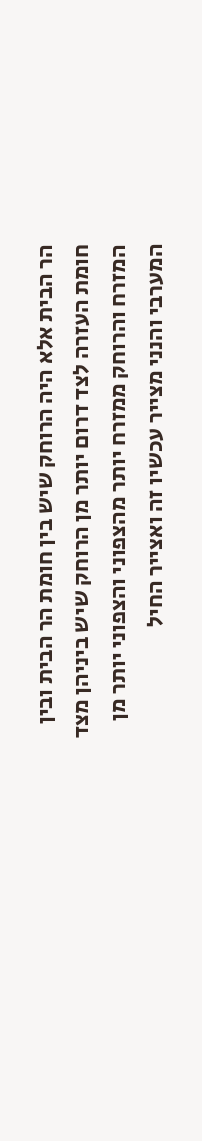הר הבית אלא היה הרוחק שיש בין חומת הר הבית ובין חומת העזרה לצד דרום יותר מן הרוחק שיש ביניהן מצד המזרח והרוחק ממזרח יותר מהצפוני והצפוני יותר מן המערבי והנני מצייר עכשיו זה ואצייר החיל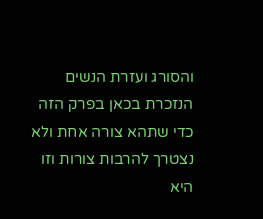והסורג ועזרת הנשים הנזכרת בכאן בפרק הזה כדי שתהא צורה אחת ולא נצטרך להרבות צורות וזו היא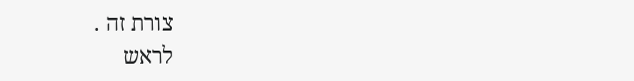צורת זה .
לראש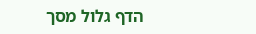הדף גלול מסך